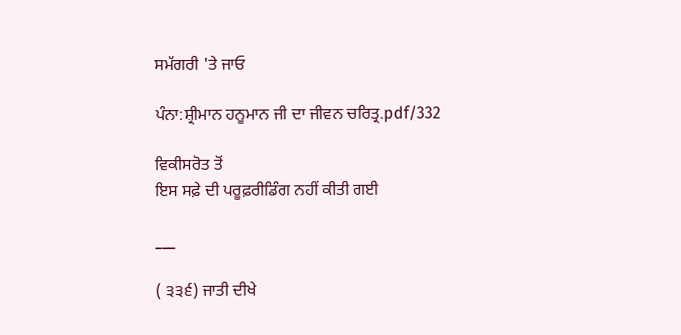ਸਮੱਗਰੀ 'ਤੇ ਜਾਓ

ਪੰਨਾ:ਸ਼੍ਰੀਮਾਨ ਹਨੂਮਾਨ ਜੀ ਦਾ ਜੀਵਨ ਚਰਿਤ੍ਰ.pdf/332

ਵਿਕੀਸਰੋਤ ਤੋਂ
ਇਸ ਸਫ਼ੇ ਦੀ ਪਰੂਫ਼ਰੀਡਿੰਗ ਨਹੀਂ ਕੀਤੀ ਗਈ

___

( ੩੩੬) ਜਾਤੀ ਦੀਖੇ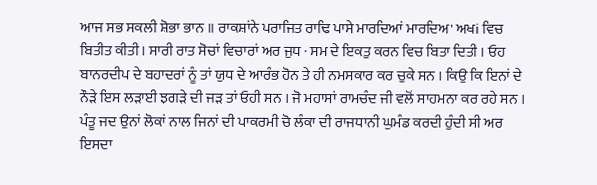ਆਜ ਸਭ ਸਕਲੀ ਸ਼ੋਭਾ ਭਾਨ ॥ ਰਾਕਸ਼ਾਂਨੇ ਪਰਾਜਿਤ ਰਾਢਿ ਪਾਸੇ ਮਾਰਦਿਆਂ ਮਾਰਦਿਅ' ਅਖi ਵਿਚ ਬਿਤੀਤ ਕੀਤੀ। ਸਾਰੀ ਰਾਤ ਸੋਚਾਂ ਵਿਚਾਰਾਂ ਅਰ ਜੁਧ · ਸਮ ਦੇ ਇਕਤੁ ਕਰਨ ਵਿਚ ਬਿਤਾ ਦਿਤੀ । ਓਹ ਬਾਨਰਦੀਪ ਦੇ ਬਹਾਦਰਾਂ ਨੂੰ ਤਾਂ ਯੁਧ ਦੇ ਆਰੰਭ ਹੋਨ ਤੇ ਹੀ ਨਮਸਕਾਰ ਕਰ ਚੁਕੇ ਸਨ । ਕਿਉ ਕਿ ਇਨਾਂ ਦੇ ਨੌੜੇ ਇਸ ਲੜਾਈ ਝਗੜੇ ਦੀ ਜੜ ਤਾਂ ਓਹੀ ਸਨ । ਜੋ ਮਹਾਸਾਂ ਰਾਮਚੰਦ ਜੀ ਵਲੋਂ ਸਾਹਮਨਾ ਕਰ ਰਹੇ ਸਨ । ਪੰਤੂ ਜਦ ਉਨਾਂ ਲੋਕਾਂ ਨਾਲ ਜਿਨਾਂ ਦੀ ਪਾਕਰਮੀ ਚੋ ਲੰਕਾ ਦੀ ਰਾਜਧਾਨੀ ਘੁਮੰਡ ਕਰਦੀ ਹੁੰਦੀ ਸੀ ਅਰ ਇਸਦਾ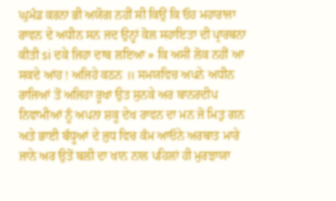ਘੁਮੰਡ ਕਰਨਾ ਭੀ ਅਯੋਗ ਨਹੀਂ ਸੀ ਕਿਉਂ ਕਿ ਓਹ ਮਹਾਰਾਜਾ ਰਾਵਨ ਦੇ ਅਧੀਨ ਸਨ ਜਦ ਉਨ੍ਹਾਂ ਕੋਲ ਸਹਾਇਤਾ ਦੀ ਪ੍ਰਾਰਥਨਾ ਕੀਤੀ si ਦਕੇ ਜਿਹਾ ਦਾਬ ਲਇਆ » ਕਿ ਅਸੀਂ ਲੋਕ ਨਹੀਂ ਆ ਸਕਦੇ ਆਂਹ ! ਅਜਿਹੇ ਕਠਨ ॥ ਸਮਯਵਿਚ ਅਪਨੇ ਅਧੀਨ ਰਾਜਿਆਂ ਤੋਂ ਅਜਿਹਾ ਰੂਖਾ ਉਤ ਸੁਨਕੇ ਅਰ ਬਾਨਰਦੀਪ ਨਿਵਾਮੀਆਂ ਨੂੰ ਅਪਨਾ ਸ਼ਕੂ ਦੇਖ ਰਾਵਨ ਦਾ ਮਨ ਜੋ ਮਿਤੁ ਗਨ ਅਤੇ ਭਾਈ ਬੰਧੂਆਂ ਦੇ ਜੁਧ ਵਿਚ ਕੰਮ ਆਓਨੇ ਅਰਥਾਤ ਮਾਰੇ ਜਾਨੇ ਅਰ ਉਤੋਂ ਬਲੀ ਦਾ ਖਾਨ ਨਾਲ ਪਹਿਲਾਂ ਹੀ ਮੁਰਝਾਯਾ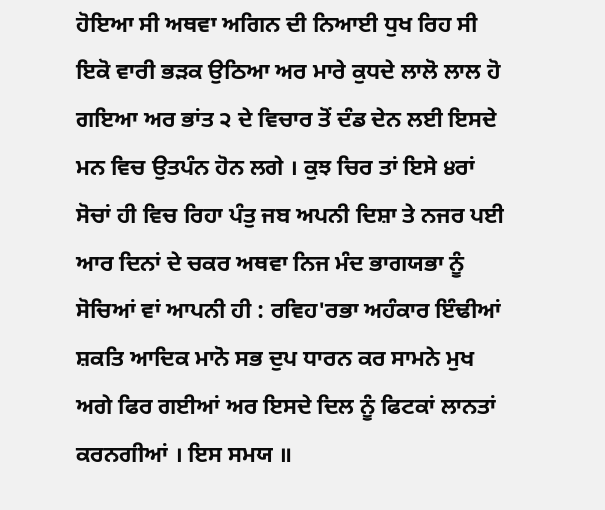ਹੋਇਆ ਸੀ ਅਥਵਾ ਅਗਿਨ ਦੀ ਨਿਆਈ ਧੁਖ ਰਿਹ ਸੀ ਇਕੋ ਵਾਰੀ ਭੜਕ ਉਠਿਆ ਅਰ ਮਾਰੇ ਕੁਧਦੇ ਲਾਲੋ ਲਾਲ ਹੋ ਗਇਆ ਅਰ ਭਾਂਤ ੨ ਦੇ ਵਿਚਾਰ ਤੋਂ ਦੰਡ ਦੇਨ ਲਈ ਇਸਦੇ ਮਨ ਵਿਚ ਉਤਪੰਨ ਹੋਨ ਲਗੇ । ਕੁਝ ਚਿਰ ਤਾਂ ਇਸੇ ੪ਰਾਂ ਸੋਚਾਂ ਹੀ ਵਿਚ ਰਿਹਾ ਪੰਤੁ ਜਬ ਅਪਨੀ ਦਿਸ਼ਾ ਤੇ ਨਜਰ ਪਈ ਆਰ ਦਿਨਾਂ ਦੇ ਚਕਰ ਅਥਵਾ ਨਿਜ ਮੰਦ ਭਾਗਯਭਾ ਨੂੰ ਸੋਚਿਆਂ ਵਾਂ ਆਪਨੀ ਹੀ : ਰਵਿਹ'ਰਭਾ ਅਹੰਕਾਰ ਇੰਢੀਆਂ ਸ਼ਕਤਿ ਆਦਿਕ ਮਾਨੋ ਸਭ ਦੁਪ ਧਾਰਨ ਕਰ ਸਾਮਨੇ ਮੁਖ ਅਗੇ ਫਿਰ ਗਈਆਂ ਅਰ ਇਸਦੇ ਦਿਲ ਨੂੰ ਫਿਟਕਾਂ ਲਾਨਤਾਂ ਕਰਨਗੀਆਂ । ਇਸ ਸਮਯ ॥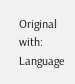Original with: Language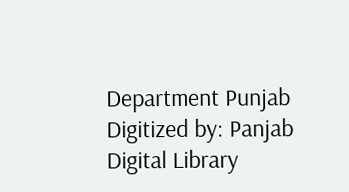Department Punjab Digitized by: Panjab Digital Library